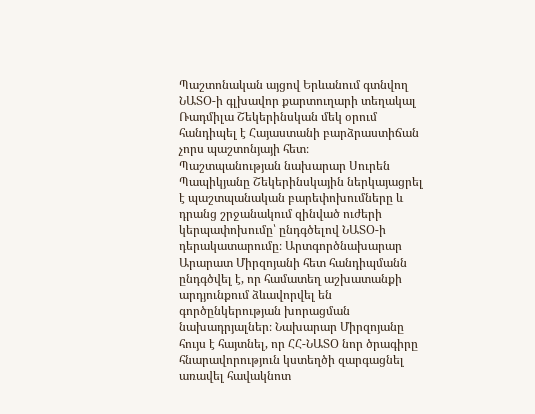Պաշտոնական այցով Երևանում գտնվող ՆԱՏՕ-ի գլխավոր քարտուղարի տեղակալ Ռադմիլա Շեկերինսկան մեկ օրում հանդիպել է Հայաստանի բարձրաստիճան չորս պաշտոնյայի հետ։
Պաշտպանության նախարար Սուրեն Պապիկյանը Շեկերինսկային ներկայացրել է պաշտպանական բարեփոխումները և դրանց շրջանակում զինված ուժերի կերպափոխումը՝ ընդգծելով ՆԱՏՕ-ի դերակատարումը։ Արտգործնախարար Արարատ Միրզոյանի հետ հանդիպմանն ընդգծվել է, որ համատեղ աշխատանքի արդյունքում ձևավորվել են գործընկերության խորացման նախադրյալներ։ Նախարար Միրզոյանը հույս է հայտնել, որ ՀՀ-ՆԱՏՕ նոր ծրագիրը հնարավորություն կստեղծի զարգացնել առավել հավակնոտ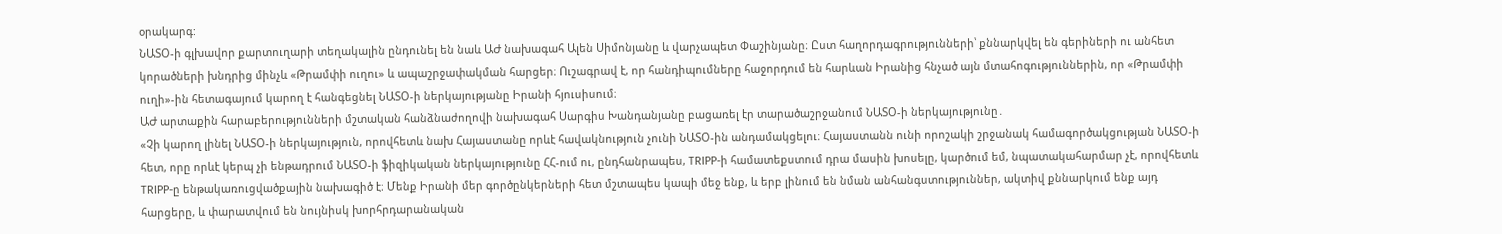օրակարգ:
ՆԱՏՕ-ի գլխավոր քարտուղարի տեղակալին ընդունել են նաև ԱԺ նախագահ Ալեն Սիմոնյանը և վարչապետ Փաշինյանը։ Ըստ հաղորդագրությունների՝ քննարկվել են գերիների ու անհետ կորածների խնդրից մինչև «Թրամփի ուղու» և ապաշրջափակման հարցեր։ Ուշագրավ է, որ հանդիպումները հաջորդում են հարևան Իրանից հնչած այն մտահոգություններին, որ «Թրամփի ուղի»-ին հետագայում կարող է հանգեցնել ՆԱՏՕ-ի ներկայությանը Իրանի հյուսիսում։
ԱԺ արտաքին հարաբերությունների մշտական հանձնաժողովի նախագահ Սարգիս Խանդանյանը բացառել էր տարածաշրջանում ՆԱՏՕ-ի ներկայությունը․
«Չի կարող լինել ՆԱՏՕ-ի ներկայություն, որովհետև նախ Հայաստանը որևէ հավակնություն չունի ՆԱՏՕ-ին անդամակցելու։ Հայաստանն ունի որոշակի շրջանակ համագործակցության ՆԱՏՕ-ի հետ, որը որևէ կերպ չի ենթադրում ՆԱՏՕ-ի ֆիզիկական ներկայությունը ՀՀ-ում ու, ընդհանրապես, TRIPP-ի համատեքստում դրա մասին խոսելը, կարծում եմ, նպատակահարմար չէ, որովհետև TRIPP-ը ենթակառուցվածքային նախագիծ է։ Մենք Իրանի մեր գործընկերների հետ մշտապես կապի մեջ ենք, և երբ լինում են նման անհանգստություններ, ակտիվ քննարկում ենք այդ հարցերը, և փարատվում են նույնիսկ խորհրդարանական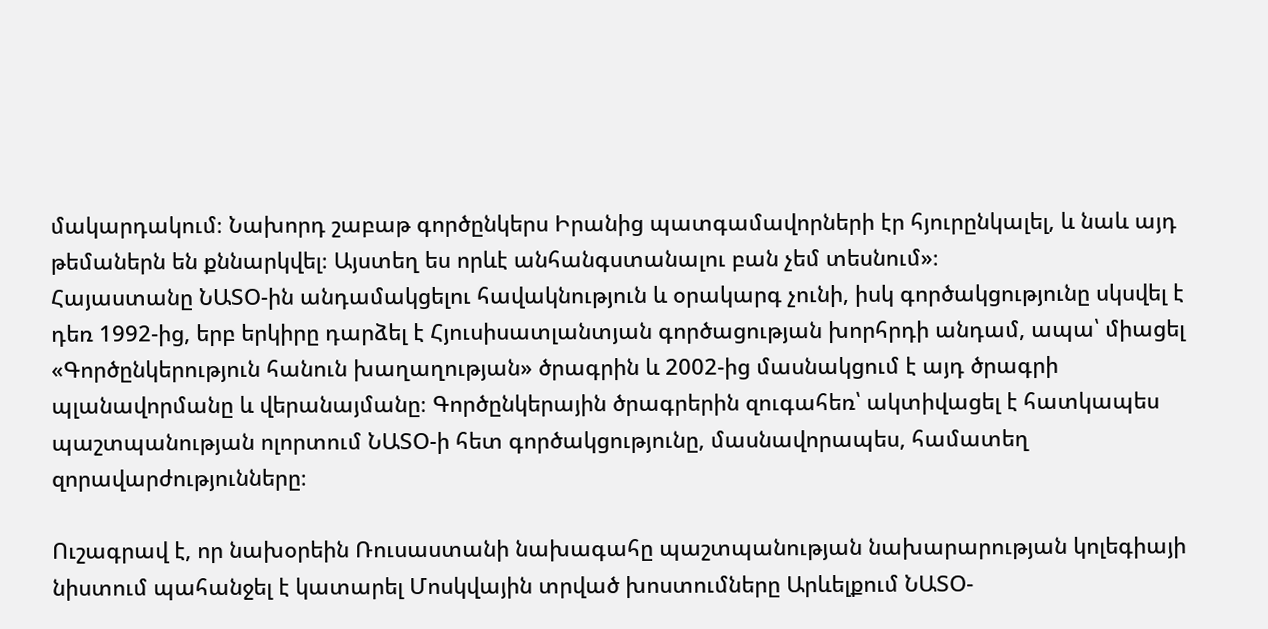մակարդակում։ Նախորդ շաբաթ գործընկերս Իրանից պատգամավորների էր հյուրընկալել, և նաև այդ թեմաներն են քննարկվել։ Այստեղ ես որևէ անհանգստանալու բան չեմ տեսնում»։
Հայաստանը ՆԱՏՕ-ին անդամակցելու հավակնություն և օրակարգ չունի, իսկ գործակցությունը սկսվել է դեռ 1992-ից, երբ երկիրը դարձել է Հյուսիսատլանտյան գործացության խորհրդի անդամ, ապա՝ միացել «Գործընկերություն հանուն խաղաղության» ծրագրին և 2002-ից մասնակցում է այդ ծրագրի պլանավորմանը և վերանայմանը։ Գործընկերային ծրագրերին զուգահեռ՝ ակտիվացել է հատկապես պաշտպանության ոլորտում ՆԱՏՕ-ի հետ գործակցությունը, մասնավորապես, համատեղ զորավարժությունները։

Ուշագրավ է, որ նախօրեին Ռուսաստանի նախագահը պաշտպանության նախարարության կոլեգիայի նիստում պահանջել է կատարել Մոսկվային տրված խոստումները Արևելքում ՆԱՏՕ-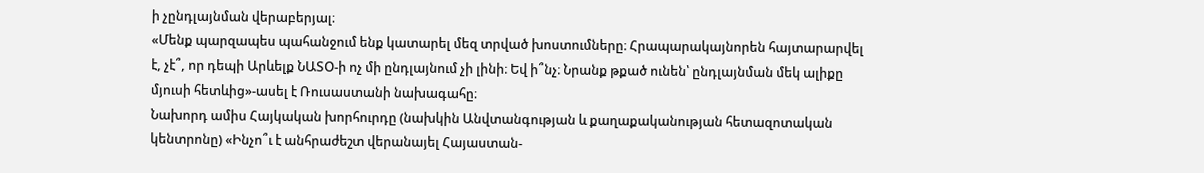ի չընդլայնման վերաբերյալ։
«Մենք պարզապես պահանջում ենք կատարել մեզ տրված խոստումները։ Հրապարակայնորեն հայտարարվել է, չէ՞, որ դեպի Արևելք ՆԱՏՕ-ի ոչ մի ընդլայնում չի լինի։ Եվ ի՞նչ։ Նրանք թքած ունեն՝ ընդլայնման մեկ ալիքը մյուսի հետևից»-ասել է Ռուսաստանի նախագահը։
Նախորդ ամիս Հայկական խորհուրդը (նախկին Անվտանգության և քաղաքականության հետազոտական կենտրոնը) «Ինչո՞ւ է անհրաժեշտ վերանայել Հայաստան-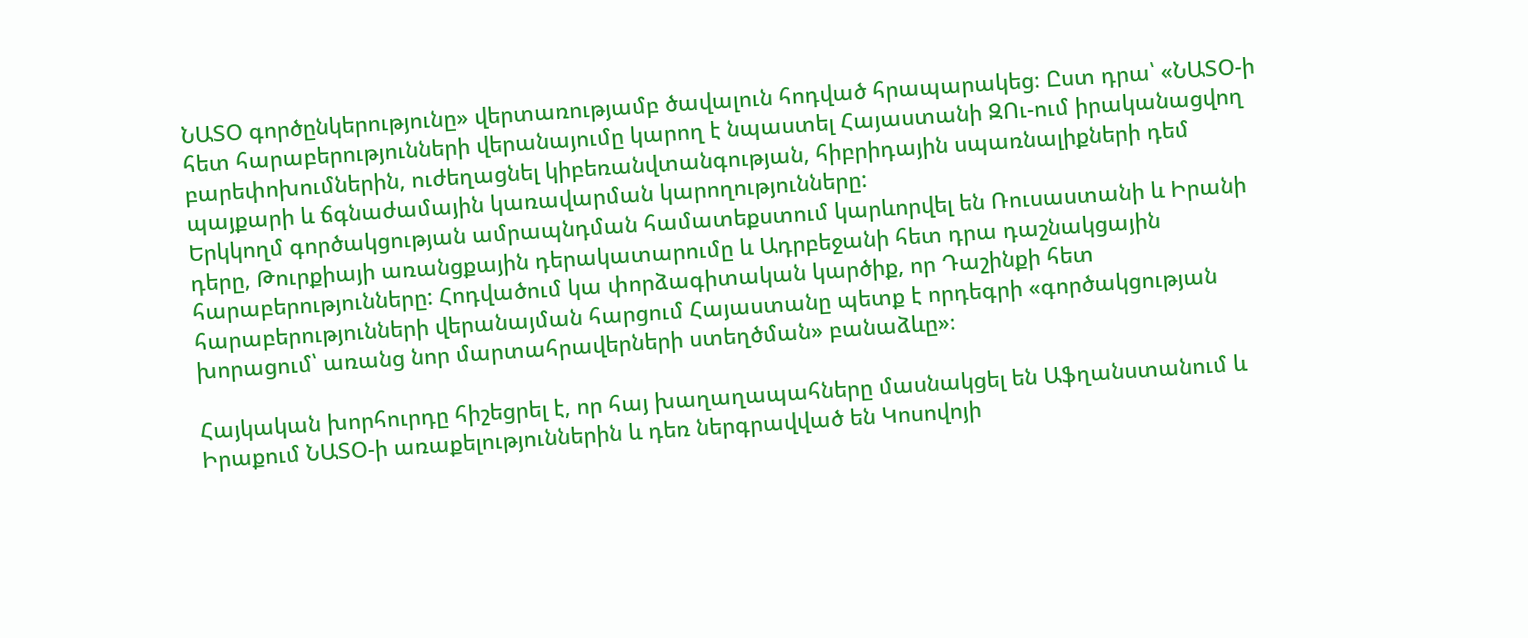ՆԱՏՕ գործընկերությունը» վերտառությամբ ծավալուն հոդված հրապարակեց։ Ըստ դրա՝ «ՆԱՏՕ-ի հետ հարաբերությունների վերանայումը կարող է նպաստել Հայաստանի ԶՈւ-ում իրականացվող բարեփոխումներին, ուժեղացնել կիբեռանվտանգության, հիբրիդային սպառնալիքների դեմ պայքարի և ճգնաժամային կառավարման կարողությունները:
Երկկողմ գործակցության ամրապնդման համատեքստում կարևորվել են Ռուսաստանի և Իրանի դերը, Թուրքիայի առանցքային դերակատարումը և Ադրբեջանի հետ դրա դաշնակցային հարաբերությունները: Հոդվածում կա փորձագիտական կարծիք, որ Դաշինքի հետ հարաբերությունների վերանայման հարցում Հայաստանը պետք է որդեգրի «գործակցության խորացում՝ առանց նոր մարտահրավերների ստեղծման» բանաձևը»։

Հայկական խորհուրդը հիշեցրել է, որ հայ խաղաղապահները մասնակցել են Աֆղանստանում և Իրաքում ՆԱՏՕ-ի առաքելություններին և դեռ ներգրավված են Կոսովոյի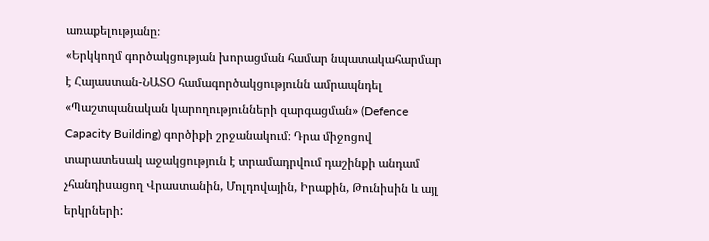առաքելությանը։
«Երկկողմ գործակցության խորացման համար նպատակահարմար է Հայաստան-ՆԱՏՕ համագործակցությունն ամրապնդել «Պաշտպանական կարողությունների զարգացման» (Defence Capacity Building) գործիքի շրջանակում։ Դրա միջոցով տարատեսակ աջակցություն է տրամադրվում դաշինքի անդամ չհանդիսացող Վրաստանին, Մոլդովային, Իրաքին, Թունիսին և այլ երկրների: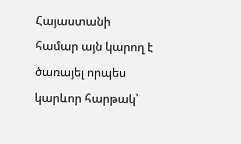Հայաստանի համար այն կարող է ծառայել որպես կարևոր հարթակ՝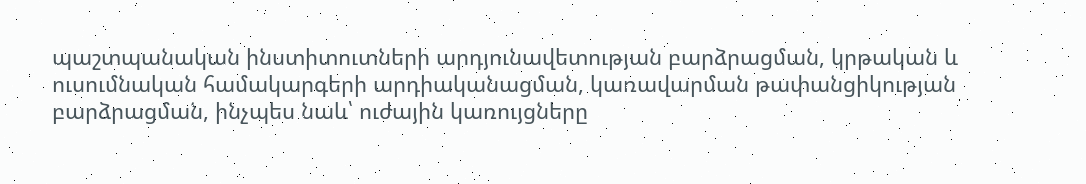պաշտպանական ինստիտուտների արդյունավետության բարձրացման, կրթական և ուսումնական համակարգերի արդիականացման, կառավարման թափանցիկության բարձրացման, ինչպես նաև՝ ուժային կառույցները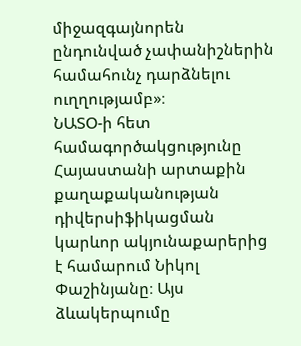միջազգայնորեն ընդունված չափանիշներին համահունչ դարձնելու ուղղությամբ»։
ՆԱՏՕ-ի հետ համագործակցությունը Հայաստանի արտաքին քաղաքականության դիվերսիֆիկացման կարևոր ակյունաքարերից է համարում Նիկոլ Փաշինյանը։ Այս ձևակերպումը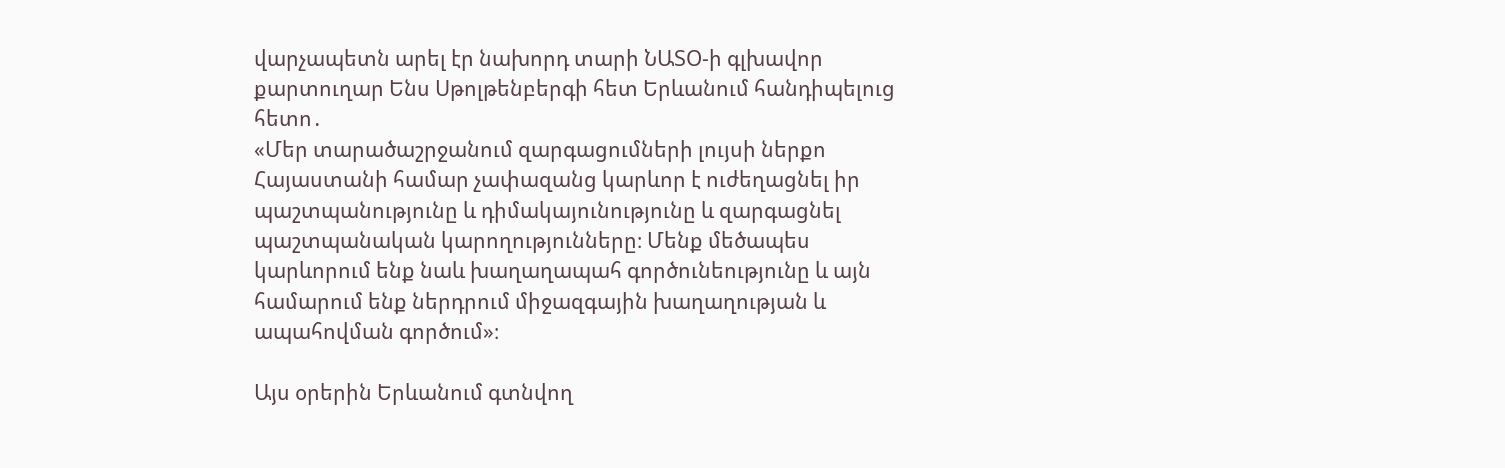վարչապետն արել էր նախորդ տարի ՆԱՏՕ-ի գլխավոր քարտուղար Ենս Սթոլթենբերգի հետ Երևանում հանդիպելուց հետո․
«Մեր տարածաշրջանում զարգացումների լույսի ներքո Հայաստանի համար չափազանց կարևոր է ուժեղացնել իր պաշտպանությունը և դիմակայունությունը և զարգացնել պաշտպանական կարողությունները։ Մենք մեծապես կարևորում ենք նաև խաղաղապահ գործունեությունը և այն համարում ենք ներդրում միջազգային խաղաղության և ապահովման գործում»։

Այս օրերին Երևանում գտնվող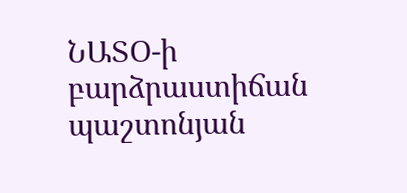ՆԱՏՕ-ի բարձրաստիճան պաշտոնյան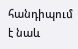հանդիպում է նաև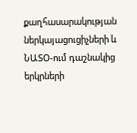քաղհասարակության ներկայացուցիչների և ՆԱՏՕ-ում դաշնակից երկրների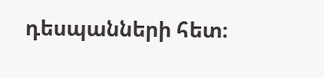դեսպանների հետ։